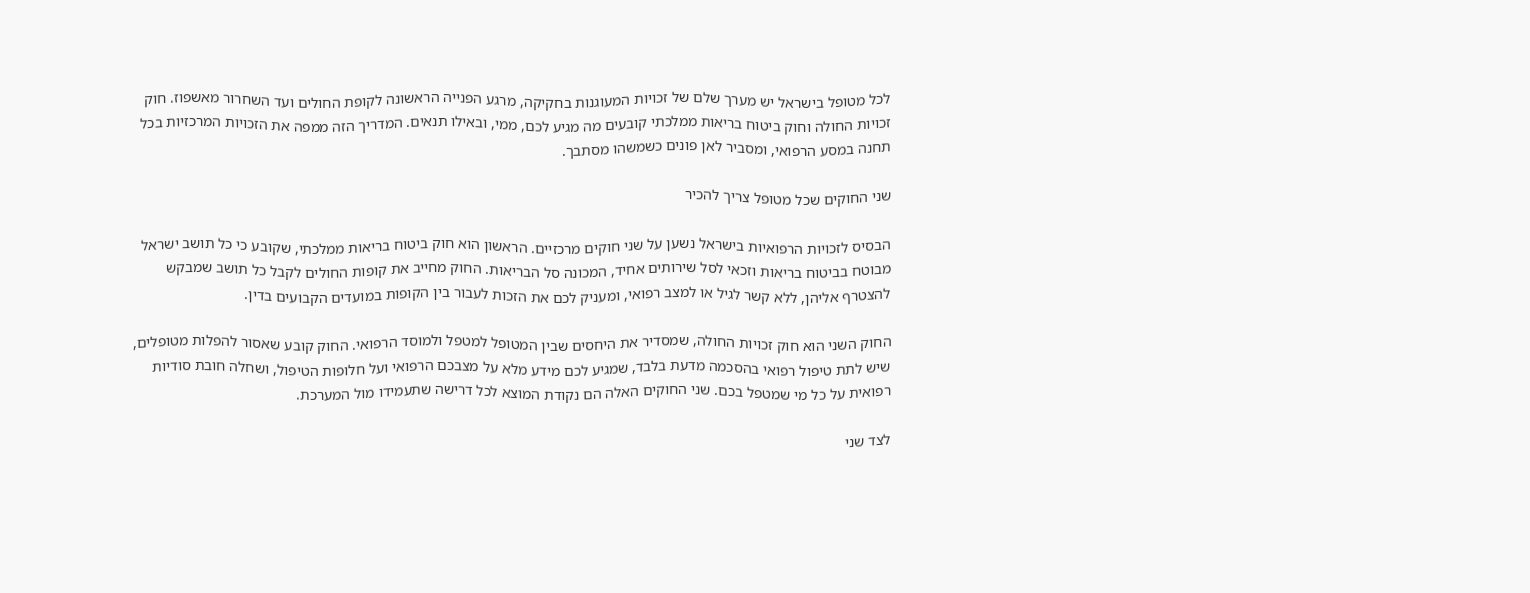לכל מטופל בישראל יש מערך שלם של זכויות המעוגנות בחקיקה, מרגע הפנייה הראשונה לקופת החולים ועד השחרור מאשפוז. חוק זכויות החולה וחוק ביטוח בריאות ממלכתי קובעים מה מגיע לכם, ממי, ובאילו תנאים. המדריך הזה ממפה את הזכויות המרכזיות בכל תחנה במסע הרפואי, ומסביר לאן פונים כשמשהו מסתבך.

שני החוקים שכל מטופל צריך להכיר

הבסיס לזכויות הרפואיות בישראל נשען על שני חוקים מרכזיים. הראשון הוא חוק ביטוח בריאות ממלכתי, שקובע כי כל תושב ישראל מבוטח בביטוח בריאות וזכאי לסל שירותים אחיד, המכונה סל הבריאות. החוק מחייב את קופות החולים לקבל כל תושב שמבקש להצטרף אליהן, ללא קשר לגיל או למצב רפואי, ומעניק לכם את הזכות לעבור בין הקופות במועדים הקבועים בדין.

החוק השני הוא חוק זכויות החולה, שמסדיר את היחסים שבין המטופל למטפל ולמוסד הרפואי. החוק קובע שאסור להפלות מטופלים, שיש לתת טיפול רפואי בהסכמה מדעת בלבד, שמגיע לכם מידע מלא על מצבכם הרפואי ועל חלופות הטיפול, ושחלה חובת סודיות רפואית על כל מי שמטפל בכם. שני החוקים האלה הם נקודת המוצא לכל דרישה שתעמידו מול המערכת.

לצד שני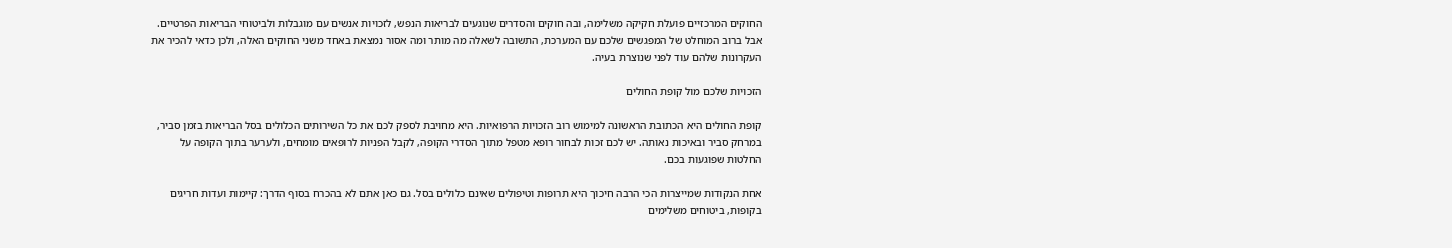החוקים המרכזיים פועלת חקיקה משלימה, ובה חוקים והסדרים שנוגעים לבריאות הנפש, לזכויות אנשים עם מוגבלות ולביטוחי הבריאות הפרטיים. אבל ברוב המוחלט של המפגשים שלכם עם המערכת, התשובה לשאלה מה מותר ומה אסור נמצאת באחד משני החוקים האלה, ולכן כדאי להכיר את העקרונות שלהם עוד לפני שנוצרת בעיה.

הזכויות שלכם מול קופת החולים

קופת החולים היא הכתובת הראשונה למימוש רוב הזכויות הרפואיות. היא מחויבת לספק לכם את כל השירותים הכלולים בסל הבריאות בזמן סביר, במרחק סביר ובאיכות נאותה. יש לכם זכות לבחור רופא מטפל מתוך הסדרי הקופה, לקבל הפניות לרופאים מומחים, ולערער בתוך הקופה על החלטות שפוגעות בכם.

אחת הנקודות שמייצרות הכי הרבה חיכוך היא תרופות וטיפולים שאינם כלולים בסל. גם כאן אתם לא בהכרח בסוף הדרך: קיימות ועדות חריגים בקופות, ביטוחים משלימים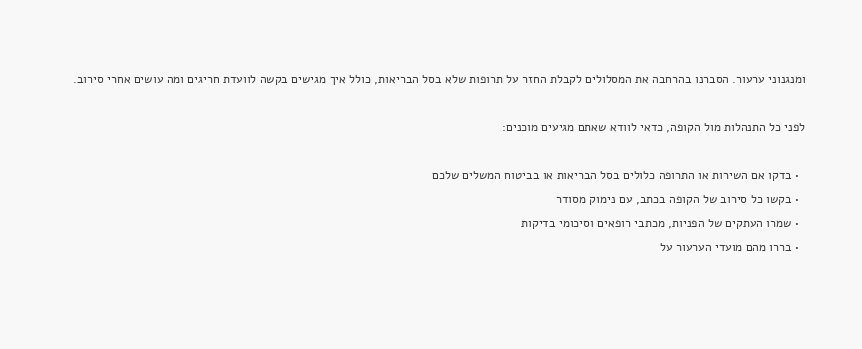ומנגנוני ערעור. הסברנו בהרחבה את המסלולים לקבלת החזר על תרופות שלא בסל הבריאות, כולל איך מגישים בקשה לוועדת חריגים ומה עושים אחרי סירוב.

לפני כל התנהלות מול הקופה, כדאי לוודא שאתם מגיעים מוכנים:

  • בדקו אם השירות או התרופה כלולים בסל הבריאות או בביטוח המשלים שלכם
  • בקשו כל סירוב של הקופה בכתב, עם נימוק מסודר
  • שמרו העתקים של הפניות, מכתבי רופאים וסיכומי בדיקות
  • בררו מהם מועדי הערעור על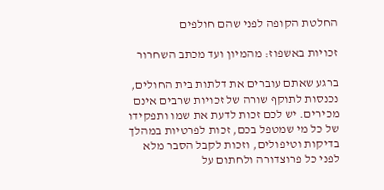החלטת הקופה לפני שהם חולפים

זכויות באשפוז: מהמיון ועד מכתב השחרור

ברגע שאתם עוברים את דלתות בית החולים, נכנסות לתוקף שורה של זכויות שרבים אינם מכירים. יש לכם זכות לדעת את שמו ותפקידו של כל מי שמטפל בכם, זכות לפרטיות במהלך בדיקות וטיפולים, וזכות לקבל הסבר מלא לפני כל פרוצדורה ולחתום על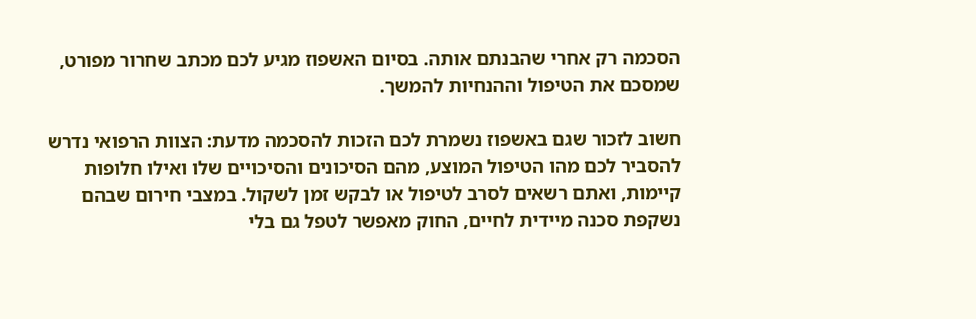הסכמה רק אחרי שהבנתם אותה. בסיום האשפוז מגיע לכם מכתב שחרור מפורט, שמסכם את הטיפול וההנחיות להמשך.

חשוב לזכור שגם באשפוז נשמרת לכם הזכות להסכמה מדעת: הצוות הרפואי נדרש להסביר לכם מהו הטיפול המוצע, מהם הסיכונים והסיכויים שלו ואילו חלופות קיימות, ואתם רשאים לסרב לטיפול או לבקש זמן לשקול. במצבי חירום שבהם נשקפת סכנה מיידית לחיים, החוק מאפשר לטפל גם בלי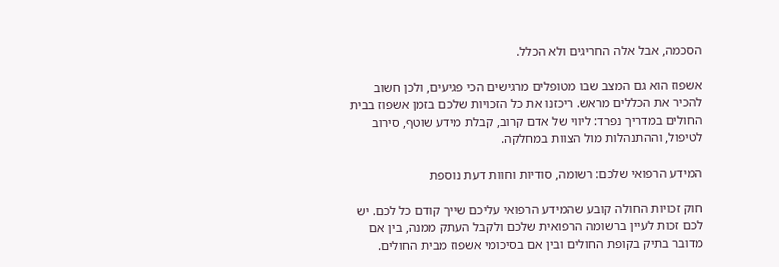הסכמה, אבל אלה החריגים ולא הכלל.

אשפוז הוא גם המצב שבו מטופלים מרגישים הכי פגיעים, ולכן חשוב להכיר את הכללים מראש. ריכזנו את כל הזכויות שלכם בזמן אשפוז בבית החולים במדריך נפרד: ליווי של אדם קרוב, קבלת מידע שוטף, סירוב לטיפול, וההתנהלות מול הצוות במחלקה.

המידע הרפואי שלכם: רשומה, סודיות וחוות דעת נוספת

חוק זכויות החולה קובע שהמידע הרפואי עליכם שייך קודם כל לכם. יש לכם זכות לעיין ברשומה הרפואית שלכם ולקבל העתק ממנה, בין אם מדובר בתיק בקופת החולים ובין אם בסיכומי אשפוז מבית החולים.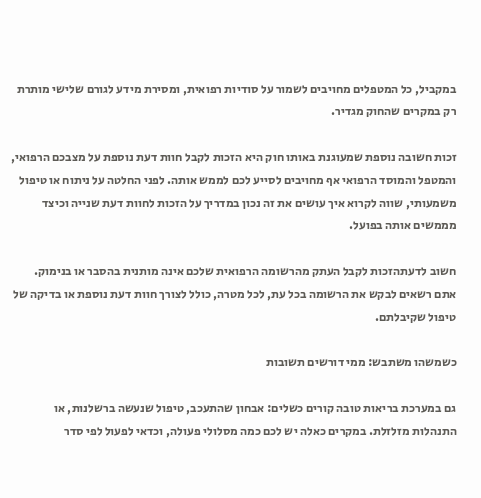במקביל, כל המטפלים מחויבים לשמור על סודיות רפואית, ומסירת מידע לגורם שלישי מותרת רק במקרים שהחוק מגדיר.

זכות חשובה נוספת שמעוגנת באותו חוק היא הזכות לקבל חוות דעת נוספת על מצבכם הרפואי, והמטפל והמוסד הרפואי אף מחויבים לסייע לכם לממש אותה. לפני החלטה על ניתוח או טיפול משמעותי, שווה לקרוא איך עושים את זה נכון במדריך על הזכות לחוות דעת שנייה וכיצד מממשים אותה בפועל.

חשוב לדעתהזכות לקבל העתק מהרשומה הרפואית שלכם אינה מותנית בהסבר או בנימוק. אתם רשאים לבקש את הרשומה בכל עת, לכל מטרה, כולל לצורך חוות דעת נוספת או בדיקה של טיפול שקיבלתם.

כשמשהו משתבש: ממי דורשים תשובות

גם במערכת בריאות טובה קורים כשלים: אבחון שהתעכב, טיפול שנעשה ברשלנות, או התנהלות מזלזלת. במקרים כאלה יש לכם כמה מסלולי פעולה, וכדאי לפעול לפי סדר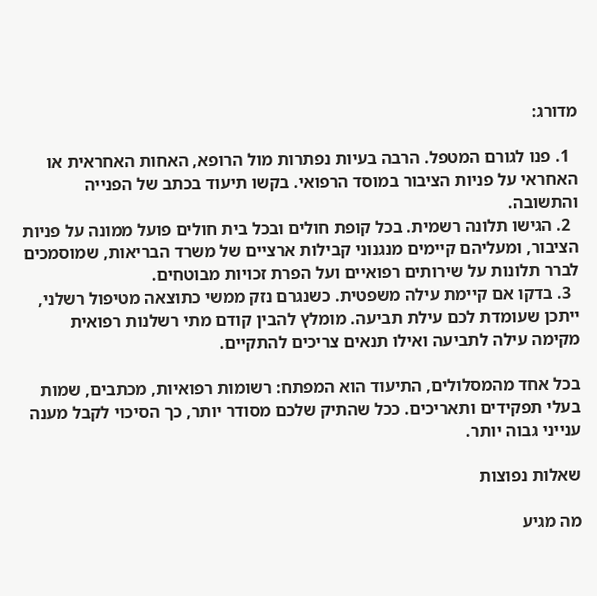מדורג:

  1. פנו לגורם המטפל. הרבה בעיות נפתרות מול הרופא, האחות האחראית או האחראי על פניות הציבור במוסד הרפואי. בקשו תיעוד בכתב של הפנייה והתשובה.
  2. הגישו תלונה רשמית. בכל קופת חולים ובכל בית חולים פועל ממונה על פניות הציבור, ומעליהם קיימים מנגנוני קבילות ארציים של משרד הבריאות, שמוסמכים לברר תלונות על שירותים רפואיים ועל הפרת זכויות מבוטחים.
  3. בדקו אם קיימת עילה משפטית. כשנגרם נזק ממשי כתוצאה מטיפול רשלני, ייתכן שעומדת לכם עילת תביעה. מומלץ להבין קודם מתי רשלנות רפואית מקימה עילה לתביעה ואילו תנאים צריכים להתקיים.

בכל אחד מהמסלולים, התיעוד הוא המפתח: רשומות רפואיות, מכתבים, שמות בעלי תפקידים ותאריכים. ככל שהתיק שלכם מסודר יותר, כך הסיכוי לקבל מענה ענייני גבוה יותר.

שאלות נפוצות

מה מגיע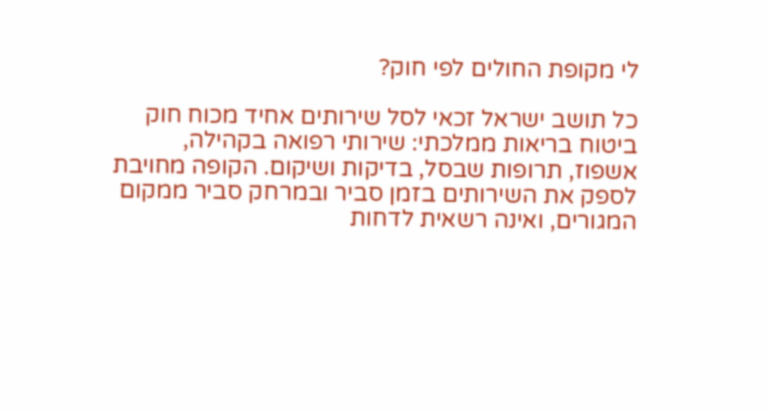לי מקופת החולים לפי חוק?

כל תושב ישראל זכאי לסל שירותים אחיד מכוח חוק ביטוח בריאות ממלכתי: שירותי רפואה בקהילה, אשפוז, תרופות שבסל, בדיקות ושיקום. הקופה מחויבת לספק את השירותים בזמן סביר ובמרחק סביר ממקום המגורים, ואינה רשאית לדחות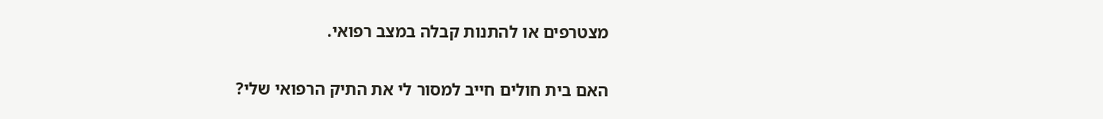מצטרפים או להתנות קבלה במצב רפואי.

האם בית חולים חייב למסור לי את התיק הרפואי שלי?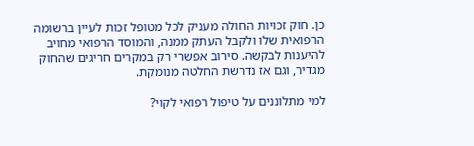כן. חוק זכויות החולה מעניק לכל מטופל זכות לעיין ברשומה הרפואית שלו ולקבל העתק ממנה, והמוסד הרפואי מחויב להיענות לבקשה. סירוב אפשרי רק במקרים חריגים שהחוק מגדיר, וגם אז נדרשת החלטה מנומקת.

למי מתלוננים על טיפול רפואי לקוי?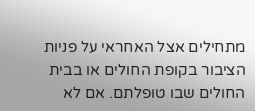מתחילים אצל האחראי על פניות הציבור בקופת החולים או בבית החולים שבו טופלתם. אם לא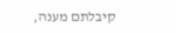קיבלתם מענה,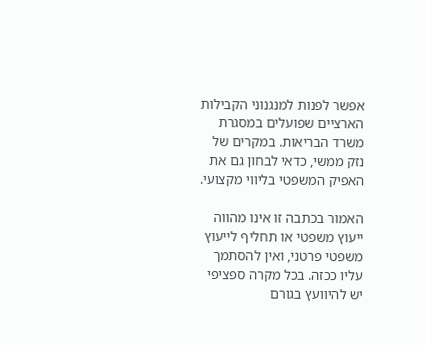אפשר לפנות למנגנוני הקבילות הארציים שפועלים במסגרת משרד הבריאות. במקרים של נזק ממשי, כדאי לבחון גם את האפיק המשפטי בליווי מקצועי.

האמור בכתבה זו אינו מהווה ייעוץ משפטי או תחליף לייעוץ משפטי פרטני, ואין להסתמך עליו ככזה. בכל מקרה ספציפי יש להיוועץ בגורם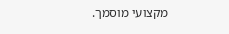מקצועי מוסמך.